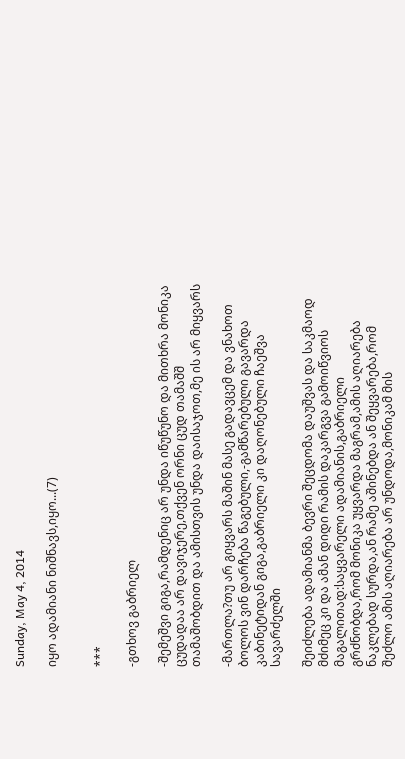Sunday, May 4, 2014

იყო ადამიანი ნიშნავს,იყო...(7)


***

-გთხოვ გაბრიელ

-შემეშვი გიგა,რამდენიც არ უნდა იწუწუნო და მითხრა მონიკა ცუდადაა არ დავიჯერე,თქვენ ორნი ცუდ თამაშშ თამაშობდით და ამისთვის უნდა დაისაჯოთ,მე ის არ მიყვარს

-მართლა?თუ არ გიყვარს მაშინ მასე გადავცემ და ვნახოთ ბოლოს ვინ დარჩება წაგებული,-გამწარებული გავარდა კაბინეტიდან გიგა,გაბრიელი კი დაღონებული ჩაეშვა სავარძელში

შეიძლება ადამიანმა ბევრი შეცდომა დაუშვას და საკმაოდ მძიმეც კი და ამან დიდი რამის დაკარგვა გამოიწვიოს მაგალითად:საყვარელი ადამიანის,გაბრიელი გრძნობდა,რომ მონიკა უყვარდა მაგრამ,ამის აღიარება ნაკლებად სურდა,ან რამე აშინებდა ან შეყვარება,რომ შეძლო ამის აღიარება არ უნდოდა,მონიკამ მის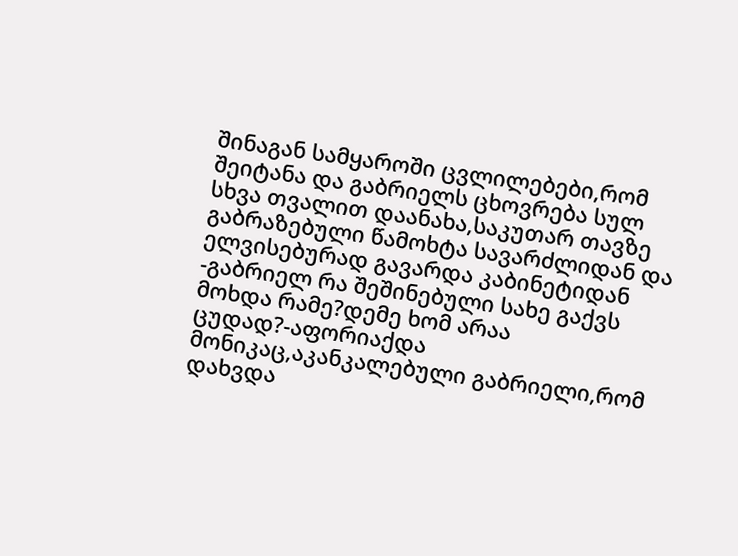შინაგან სამყაროში ცვლილებები,რომ შეიტანა და გაბრიელს ცხოვრება სულ სხვა თვალით დაანახა,საკუთარ თავზე გაბრაზებული წამოხტა სავარძლიდან და ელვისებურად გავარდა კაბინეტიდან
-გაბრიელ რა შეშინებული სახე გაქვს მოხდა რამე?დემე ხომ არაა ცუდად?-აფორიაქდა მონიკაც,აკანკალებული გაბრიელი,რომ დახვდა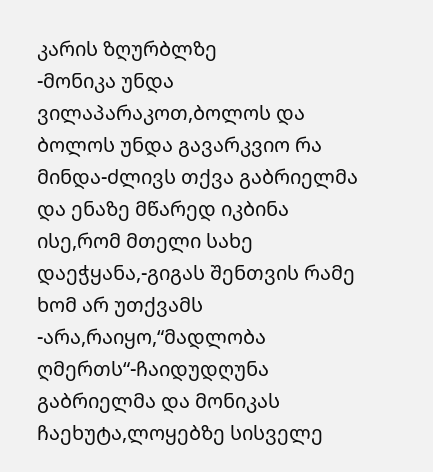კარის ზღურბლზე
-მონიკა უნდა ვილაპარაკოთ,ბოლოს და ბოლოს უნდა გავარკვიო რა მინდა-ძლივს თქვა გაბრიელმა და ენაზე მწარედ იკბინა ისე,რომ მთელი სახე დაეჭყანა,-გიგას შენთვის რამე ხომ არ უთქვამს
-არა,რაიყო,“მადლობა ღმერთს“-ჩაიდუდღუნა გაბრიელმა და მონიკას ჩაეხუტა,ლოყებზე სისველე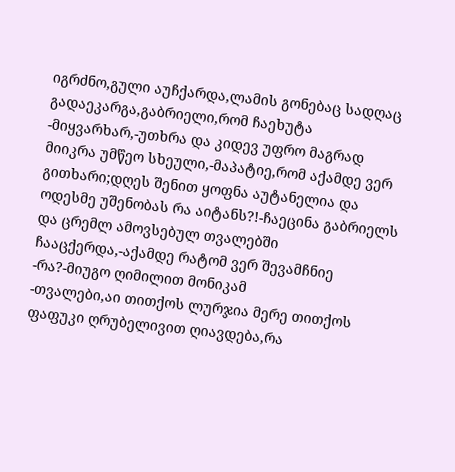იგრძნო,გული აუჩქარდა,ლამის გონებაც სადღაც გადაეკარგა,გაბრიელი,რომ ჩაეხუტა
-მიყვარხარ,-უთხრა და კიდევ უფრო მაგრად მიიკრა უმწეო სხეული,-მაპატიე,რომ აქამდე ვერ გითხარი;დღეს შენით ყოფნა აუტანელია და ოდესმე უშენობას რა აიტანს?!-ჩაეცინა გაბრიელს და ცრემლ ამოვსებულ თვალებში ჩააცქერდა,-აქამდე რატომ ვერ შევამჩნიე
-რა?-მიუგო ღიმილით მონიკამ
-თვალები,აი თითქოს ლურჯია მერე თითქოს ფაფუკი ღრუბელივით ღიავდება,რა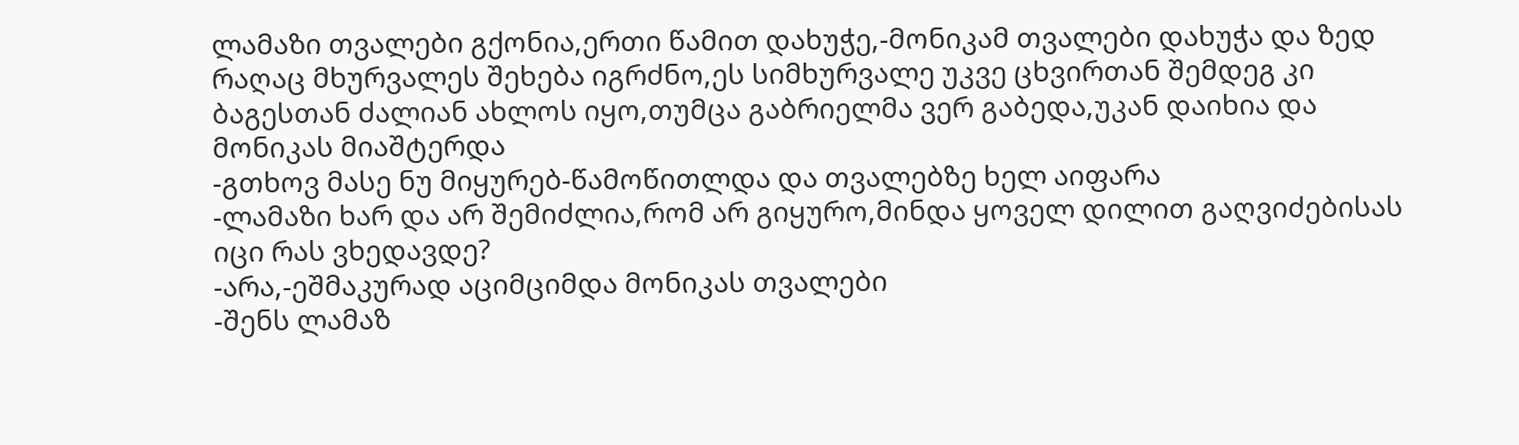ლამაზი თვალები გქონია,ერთი წამით დახუჭე,-მონიკამ თვალები დახუჭა და ზედ რაღაც მხურვალეს შეხება იგრძნო,ეს სიმხურვალე უკვე ცხვირთან შემდეგ კი ბაგესთან ძალიან ახლოს იყო,თუმცა გაბრიელმა ვერ გაბედა,უკან დაიხია და მონიკას მიაშტერდა
-გთხოვ მასე ნუ მიყურებ-წამოწითლდა და თვალებზე ხელ აიფარა
-ლამაზი ხარ და არ შემიძლია,რომ არ გიყურო,მინდა ყოველ დილით გაღვიძებისას იცი რას ვხედავდე?
-არა,-ეშმაკურად აციმციმდა მონიკას თვალები
-შენს ლამაზ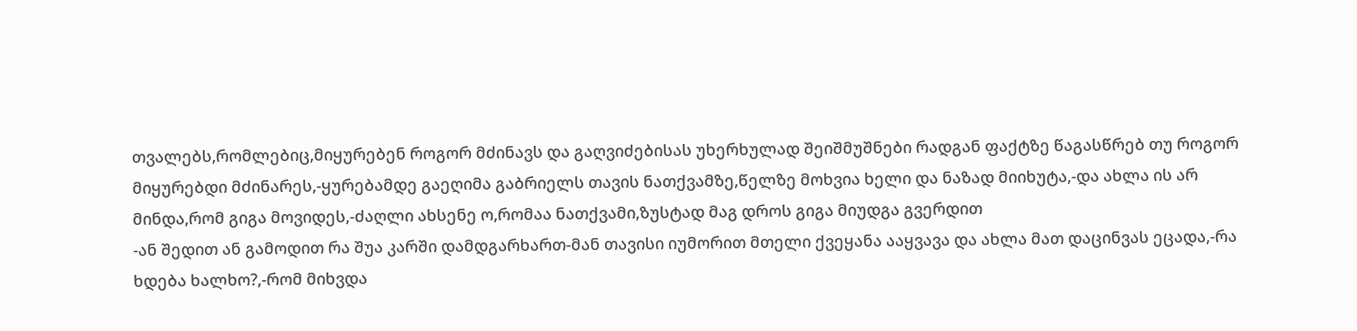თვალებს,რომლებიც,მიყურებენ როგორ მძინავს და გაღვიძებისას უხერხულად შეიშმუშნები რადგან ფაქტზე წაგასწრებ თუ როგორ მიყურებდი მძინარეს,-ყურებამდე გაეღიმა გაბრიელს თავის ნათქვამზე,წელზე მოხვია ხელი და ნაზად მიიხუტა,-და ახლა ის არ მინდა,რომ გიგა მოვიდეს,-ძაღლი ახსენე ო,რომაა ნათქვამი,ზუსტად მაგ დროს გიგა მიუდგა გვერდით
-ან შედით ან გამოდით რა შუა კარში დამდგარხართ-მან თავისი იუმორით მთელი ქვეყანა ააყვავა და ახლა მათ დაცინვას ეცადა,-რა ხდება ხალხო?,-რომ მიხვდა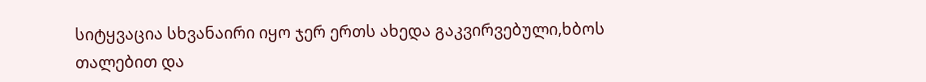სიტყვაცია სხვანაირი იყო ჯერ ერთს ახედა გაკვირვებული,ხბოს თალებით და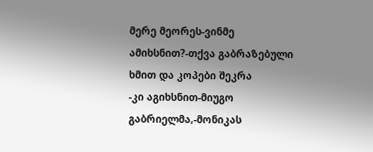მერე მეორეს-ვინმე ამიხსნით?-თქვა გაბრაზებული ხმით და კოპები შეკრა
-კი აგიხსნით-მიუგო გაბრიელმა,-მონიკას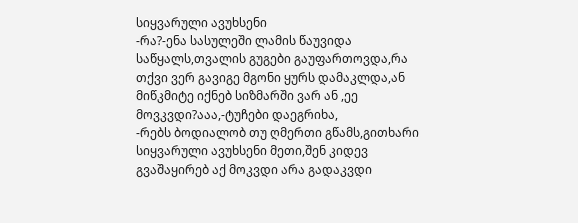სიყვარული ავუხსენი
-რა?-ენა სასულეში ლამის წაუვიდა საწყალს,თვალის გუგები გაუფართოვდა,რა თქვი ვერ გავიგე მგონი ყურს დამაკლდა,ან მიწკმიტე იქნებ სიზმარში ვარ ან ,ეე მოვკვდი?ააა,-ტუჩები დაეგრიხა,
-რებს ბოდიალობ თუ ღმერთი გწამს,გითხარი სიყვარული ავუხსენი მეთი,შენ კიდევ გვაშაყირებ აქ მოკვდი არა გადაკვდი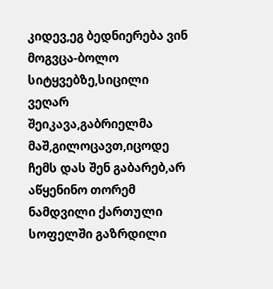კიდევ,ეგ ბედნიერება ვინ მოგვცა-ბოლო სიტყვებზე,სიცილი ვეღარ შეიკავა,გაბრიელმა
მაშ,გილოცავთ,იცოდე ჩემს დას შენ გაბარებ,არ აწყენინო თორემ ნამდვილი ქართული სოფელში გაზრდილი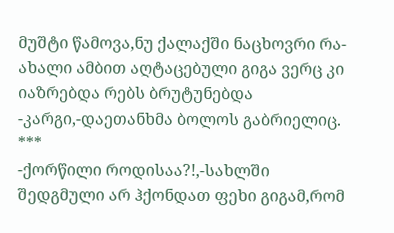მუშტი წამოვა,ნუ ქალაქში ნაცხოვრი რა-ახალი ამბით აღტაცებული გიგა ვერც კი იაზრებდა რებს ბრუტუნებდა
-კარგი,-დაეთანხმა ბოლოს გაბრიელიც.
***
-ქორწილი როდისაა?!,-სახლში შედგმული არ ჰქონდათ ფეხი გიგამ,რომ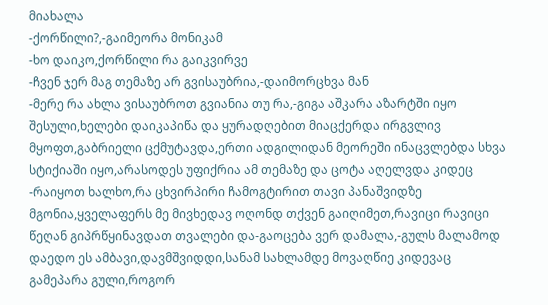მიახალა
-ქორწილი?,-გაიმეორა მონიკამ
-ხო დაიკო,ქორწილი რა გაიკვირვე
-ჩვენ ჯერ მაგ თემაზე არ გვისაუბრია,-დაიმორცხვა მან
-მერე რა ახლა ვისაუბროთ გვიანია თუ რა,-გიგა აშკარა აზარტში იყო შესული,ხელები დაიკაპიწა და ყურადღებით მიაცქერდა ირგვლივ მყოფთ,გაბრიელი ცქმუტავდა,ერთი ადგილიდან მეორეში ინაცვლებდა სხვა სტიქიაში იყო,არასოდეს უფიქრია ამ თემაზე და ცოტა აღელვდა კიდეც
-რაიყოთ ხალხო,რა ცხვირპირი ჩამოგტირით თავი პანაშვიდზე მგონია,ყველაფერს მე მივხედავ ოღონდ თქვენ გაიღიმეთ,რავიცი რავიცი წეღან გიპრწყინავდათ თვალები და-გაოცება ვერ დამალა,-გულს მალამოდ დაედო ეს ამბავი,დავმშვიდდი,სანამ სახლამდე მოვაღწიე კიდევაც გამეპარა გული,როგორ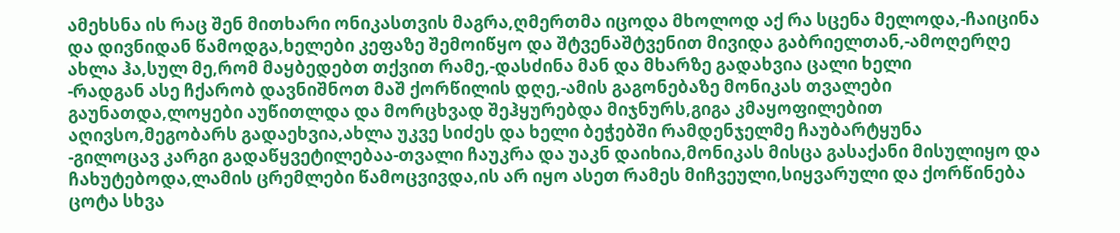ამეხსნა ის რაც შენ მითხარი ონიკასთვის მაგრა,ღმერთმა იცოდა მხოლოდ აქ რა სცენა მელოდა,-ჩაიცინა და დივნიდან წამოდგა,ხელები კეფაზე შემოიწყო და შტვენაშტვენით მივიდა გაბრიელთან,-ამოღერღე ახლა ჰა,სულ მე,რომ მაყბედებთ თქვით რამე,-დასძინა მან და მხარზე გადახვია ცალი ხელი
-რადგან ასე ჩქარობ დავნიშნოთ მაშ ქორწილის დღე,-ამის გაგონებაზე მონიკას თვალები გაუნათდა,ლოყები აუწითლდა და მორცხვად შეჰყურებდა მიჯნურს,გიგა კმაყოფილებით აღივსო,მეგობარს გადაეხვია,ახლა უკვე სიძეს და ხელი ბეჭებში რამდენჯელმე ჩაუბარტყუნა
-გილოცავ კარგი გადაწყვეტილებაა-თვალი ჩაუკრა და უაკნ დაიხია,მონიკას მისცა გასაქანი მისულიყო და ჩახუტებოდა,ლამის ცრემლები წამოცვივდა,ის არ იყო ასეთ რამეს მიჩვეული,სიყვარული და ქორწინება ცოტა სხვა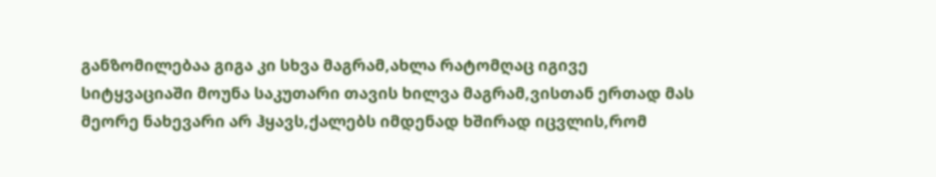განზომილებაა გიგა კი სხვა მაგრამ,ახლა რატომღაც იგივე სიტყვაციაში მოუნა საკუთარი თავის ხილვა მაგრამ,ვისთან ერთად მას მეორე ნახევარი არ ჰყავს,ქალებს იმდენად ხშირად იცვლის,რომ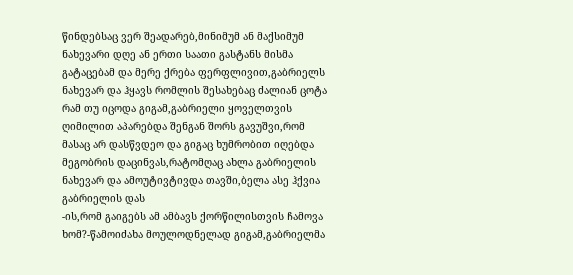წინდებსაც ვერ შეადარებ,მინიმუმ ან მაქსიმუმ ნახევარი დღე ან ერთი საათი გასტანს მისმა გატაცებამ და მერე ქრება ფერფლივით,გაბრიელს ნახევარ და ჰყავს რომლის შესახებაც ძალიან ცოტა რამ თუ იცოდა გიგამ,გაბრიელი ყოველთვის ღიმილით აპარებდა შენგან შორს გავუშვი,რომ მასაც არ დასწვდეო და გიგაც ხუმრობით იღებდა მეგობრის დაცინვას,რატომღაც ახლა გაბრიელის ნახევარ და ამოუტივტივდა თავში,ბელა ასე ჰქვია გაბრიელის დას
-ის,რომ გაიგებს ამ ამბავს ქორწილისთვის ჩამოვა ხომ?-წამოიძახა მოულოდნელად გიგამ,გაბრიელმა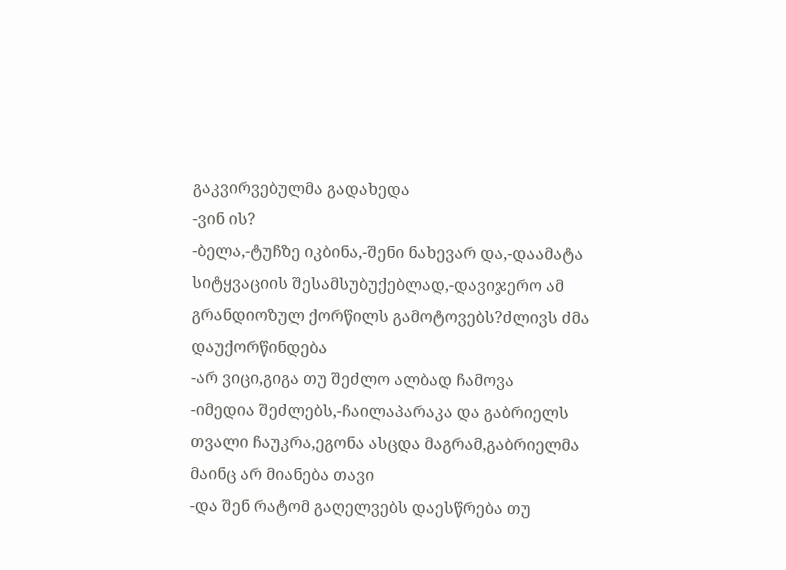გაკვირვებულმა გადახედა
-ვინ ის?
-ბელა,-ტუჩზე იკბინა,-შენი ნახევარ და,-დაამატა სიტყვაციის შესამსუბუქებლად,-დავიჯერო ამ გრანდიოზულ ქორწილს გამოტოვებს?ძლივს ძმა დაუქორწინდება
-არ ვიცი,გიგა თუ შეძლო ალბად ჩამოვა
-იმედია შეძლებს,-ჩაილაპარაკა და გაბრიელს თვალი ჩაუკრა,ეგონა ასცდა მაგრამ,გაბრიელმა მაინც არ მიანება თავი
-და შენ რატომ გაღელვებს დაესწრება თუ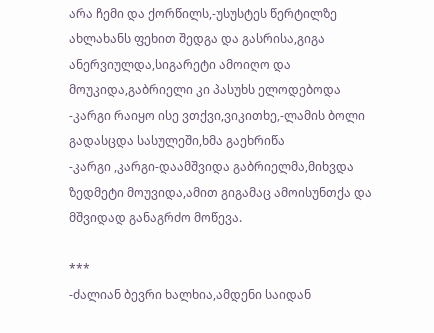არა ჩემი და ქორწილს,-უსუსტეს წერტილზე ახლახანს ფეხით შედგა და გასრისა,გიგა ანერვიულდა,სიგარეტი ამოიღო და მოუკიდა,გაბრიელი კი პასუხს ელოდებოდა
-კარგი რაიყო ისე ვთქვი,ვიკითხე,-ლამის ბოლი გადასცდა სასულეში,ხმა გაეხრიწა
-კარგი ,კარგი-დაამშვიდა გაბრიელმა,მიხვდა ზედმეტი მოუვიდა,ამით გიგამაც ამოისუნთქა და მშვიდად განაგრძო მოწევა.

***
-ძალიან ბევრი ხალხია,ამდენი საიდან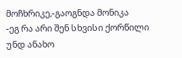მოჩხრიკე,-გაოგნდა მონიკა
-ეგ რა არი შენ სხვისი ქორწილი უნდ ანახო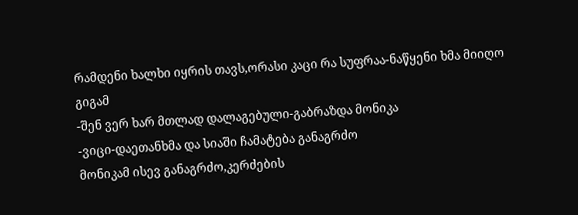რამდენი ხალხი იყრის თავს,ორასი კაცი რა სუფრაა-ნაწყენი ხმა მიიღო გიგამ
-შენ ვერ ხარ მთლად დალაგებული-გაბრაზდა მონიკა
-ვიცი-დაეთანხმა და სიაში ჩამატება განაგრძო
მონიკამ ისევ განაგრძო,კერძების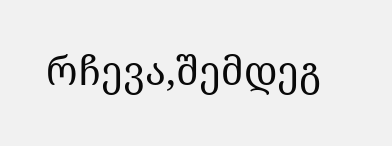რჩევა,შემდეგ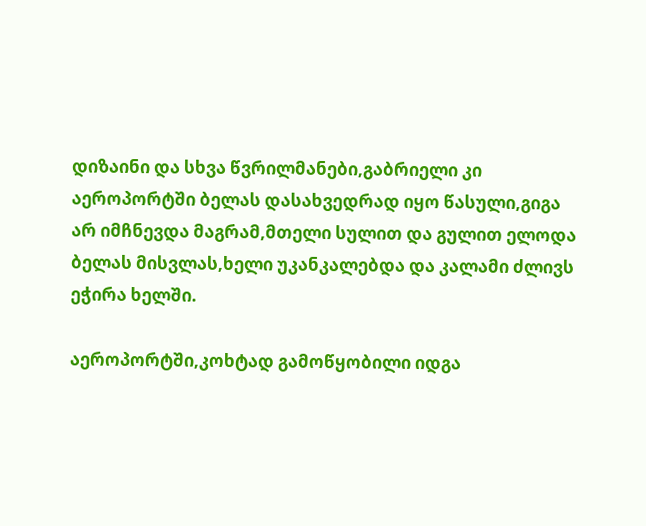დიზაინი და სხვა წვრილმანები,გაბრიელი კი აეროპორტში ბელას დასახვედრად იყო წასული,გიგა არ იმჩნევდა მაგრამ,მთელი სულით და გულით ელოდა ბელას მისვლას,ხელი უკანკალებდა და კალამი ძლივს ეჭირა ხელში.

აეროპორტში,კოხტად გამოწყობილი იდგა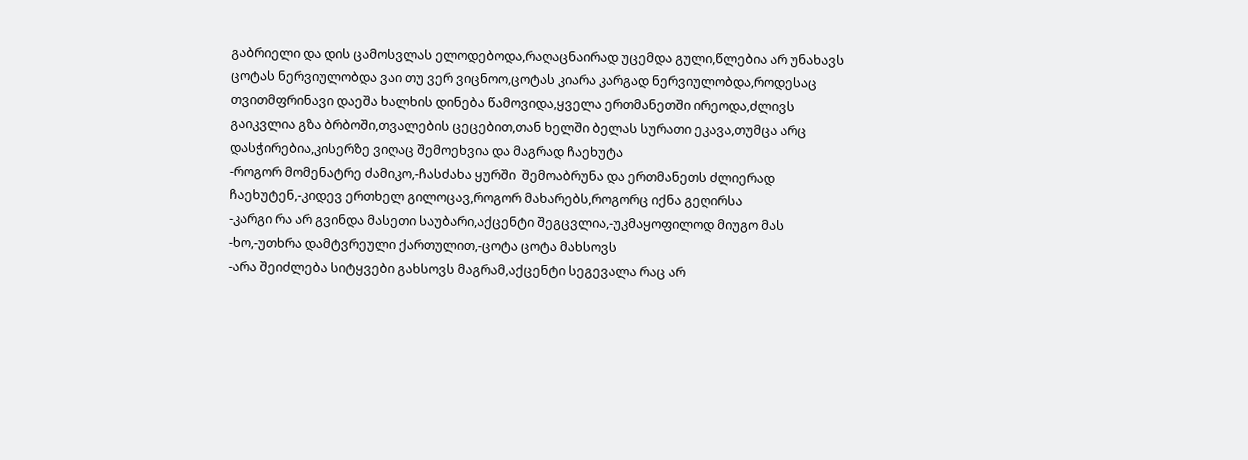გაბრიელი და დის ცამოსვლას ელოდებოდა,რაღაცნაირად უცემდა გული,წლებია არ უნახავს ცოტას ნერვიულობდა ვაი თუ ვერ ვიცნოო,ცოტას კიარა კარგად ნერვიულობდა,როდესაც თვითმფრინავი დაეშა ხალხის დინება წამოვიდა,ყველა ერთმანეთში ირეოდა,ძლივს გაიკვლია გზა ბრბოში,თვალების ცეცებით,თან ხელში ბელას სურათი ეკავა,თუმცა არც დასჭირებია,კისერზე ვიღაც შემოეხვია და მაგრად ჩაეხუტა
-როგორ მომენატრე ძამიკო,-ჩასძახა ყურში  შემოაბრუნა და ერთმანეთს ძლიერად ჩაეხუტენ,-კიდევ ერთხელ გილოცავ,როგორ მახარებს,როგორც იქნა გეღირსა
-კარგი რა არ გვინდა მასეთი საუბარი,აქცენტი შეგცვლია,-უკმაყოფილოდ მიუგო მას
-ხო,-უთხრა დამტვრეული ქართულით,-ცოტა ცოტა მახსოვს
-არა შეიძლება სიტყვები გახსოვს მაგრამ,აქცენტი სეგევალა რაც არ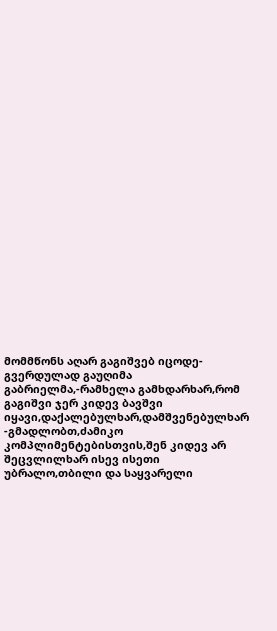მომმწონს აღარ გაგიშვებ იცოდე-გვერდულად გაუღიმა გაბრიელმა,-რამხელა გამხდარხარ,რომ გაგიშვი ჯერ კიდევ ბავშვი იყავი,დაქალებულხარ,დამშვენებულხარ
-გმადლობთ,ძამიკო კომპლიმენტებისთვის,შენ კიდევ არ შეცვლილხარ ისევ ისეთი უბრალო,თბილი და საყვარელი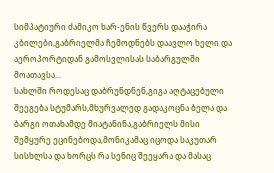სიმპატიური ძამიკო ხარ-ენის წვერს დააჭირა კბილები,გაბრიელმა ჩემოდნებს დაავლო ხელი და აეროპორტიდან გამოსვლისას საბარგულში მოათავსა...
სახლში როდესაც დაბრუნდნენ,გიგა აღტაცებული შეეგება სტუმარს,მხურვალედ გადაკოცნა ბელა და ბარგი ოთახამდე მიატანინა,გაბრიელს მისი შემყურე ეცინებოდა,მონიკამაც იცოდა საკუთარ სისხლსა და ხორცს რა სენიც შეეყარა და მასაც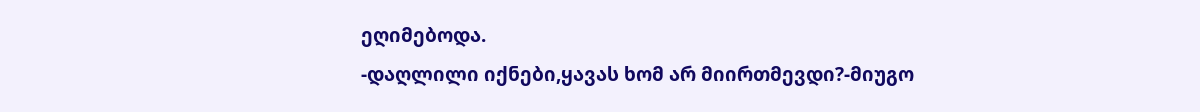ეღიმებოდა.
-დაღლილი იქნები,ყავას ხომ არ მიირთმევდი?-მიუგო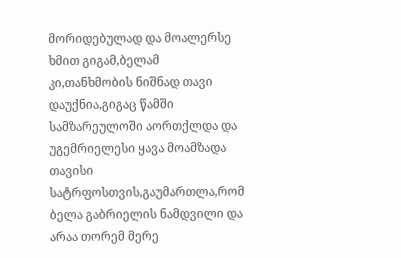მორიდებულად და მოალერსე ხმით გიგამ,ბელამ კი,თანხმობის ნიშნად თავი დაუქნია,გიგაც წამში სამზარეულოში აორთქლდა და უგემრიელესი ყავა მოამზადა თავისი სატრფოსთვის,გაუმართლა,რომ ბელა გაბრიელის ნამდვილი და არაა თორემ მერე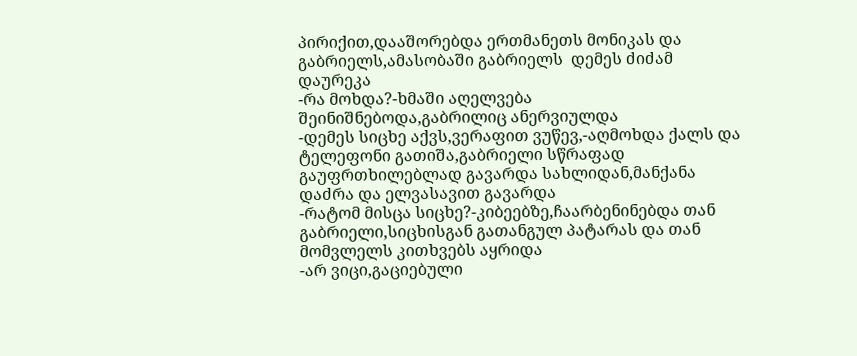პირიქით,დააშორებდა ერთმანეთს მონიკას და გაბრიელს,ამასობაში გაბრიელს  დემეს ძიძამ დაურეკა
-რა მოხდა?-ხმაში აღელვება შეინიშნებოდა,გაბრილიც ანერვიულდა
-დემეს სიცხე აქვს,ვერაფით ვუწევ,-აღმოხდა ქალს და ტელეფონი გათიშა,გაბრიელი სწრაფად გაუფრთხილებლად გავარდა სახლიდან,მანქანა დაძრა და ელვასავით გავარდა
-რატომ მისცა სიცხე?-კიბეებზე,ჩაარბენინებდა თან გაბრიელი,სიცხისგან გათანგულ პატარას და თან მომვლელს კითხვებს აყრიდა
-არ ვიცი,გაციებული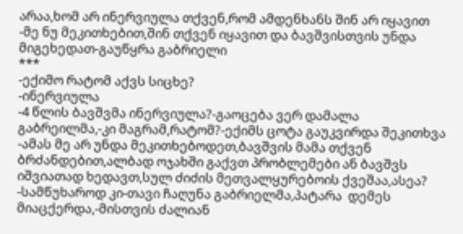არაა,ხომ არ ინერვიულა თქვენ,რომ ამდენხანს შინ არ იყავით
-მე ნუ მეკითხებით,შინ თქვენ იყავით და ბავშვისთვის უნდა მიგეხედათ-გაუწყრა გაბრიელი
***
-ექიმო რატომ აქვს სიცხე?
-ინერვიულა
-4 წლის ბავშვმა ინერვიულა?-გაოცება ვერ დამალა გაბრეილმა,-კი მაგრამ,რატომ?-ექიმს ცოტა გაუკვირდა შეკითხვა
-ამას მე არ უნდა მეკითხებოდეთ,ბავშვის მამა თქვენ ბრძანდებით,ალბად ოჯახში გაქვთ პრობლემები ან ბავშვს იშვიათად ხედავთ,სულ ძიძის მეთვალყურებოის ქვეშაა,ასეა?
-სამწუხაროდ კი-თავი ჩაღუნა გაბრიელმა,პატარა  დემეს  მიაცქერდა,-მისთვის ძალიან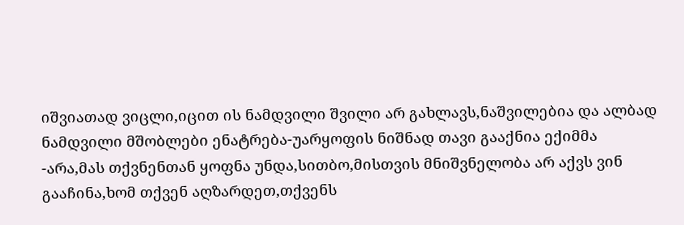იშვიათად ვიცლი,იცით ის ნამდვილი შვილი არ გახლავს,ნაშვილებია და ალბად ნამდვილი მშობლები ენატრება-უარყოფის ნიშნად თავი გააქნია ექიმმა
-არა,მას თქვნენთან ყოფნა უნდა,სითბო,მისთვის მნიშვნელობა არ აქვს ვინ გააჩინა,ხომ თქვენ აღზარდეთ,თქვენს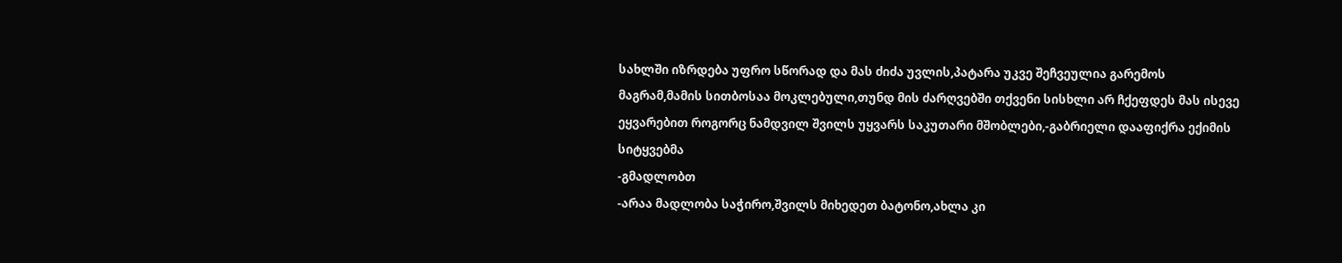სახლში იზრდება უფრო სწორად და მას ძიძა უვლის,პატარა უკვე შეჩვეულია გარემოს მაგრამ,მამის სითბოსაა მოკლებული,თუნდ მის ძარღვებში თქვენი სისხლი არ ჩქეფდეს მას ისევე ეყვარებით როგორც ნამდვილ შვილს უყვარს საკუთარი მშობლები,-გაბრიელი დააფიქრა ექიმის სიტყვებმა
-გმადლობთ
-არაა მადლობა საჭირო,შვილს მიხედეთ ბატონო,ახლა კი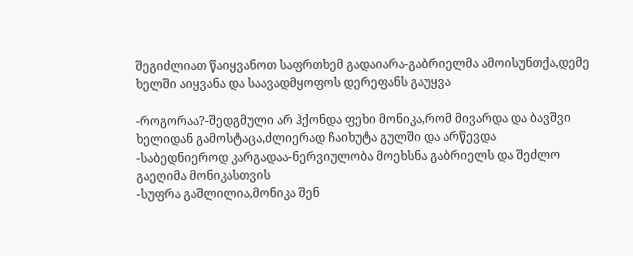შეგიძლიათ წაიყვანოთ საფრთხემ გადაიარა-გაბრიელმა ამოისუნთქა,დემე ხელში აიყვანა და საავადმყოფოს დერეფანს გაუყვა

-როგორაა?-შედგმული არ ჰქონდა ფეხი მონიკა,რომ მივარდა და ბავშვი ხელიდან გამოსტაცა,ძლიერად ჩაიხუტა გულში და არწევდა
-საბედნიეროდ კარგადაა-ნერვიულობა მოეხსნა გაბრიელს და შეძლო გაეღიმა მონიკასთვის
-სუფრა გაშლილია,მონიკა შენ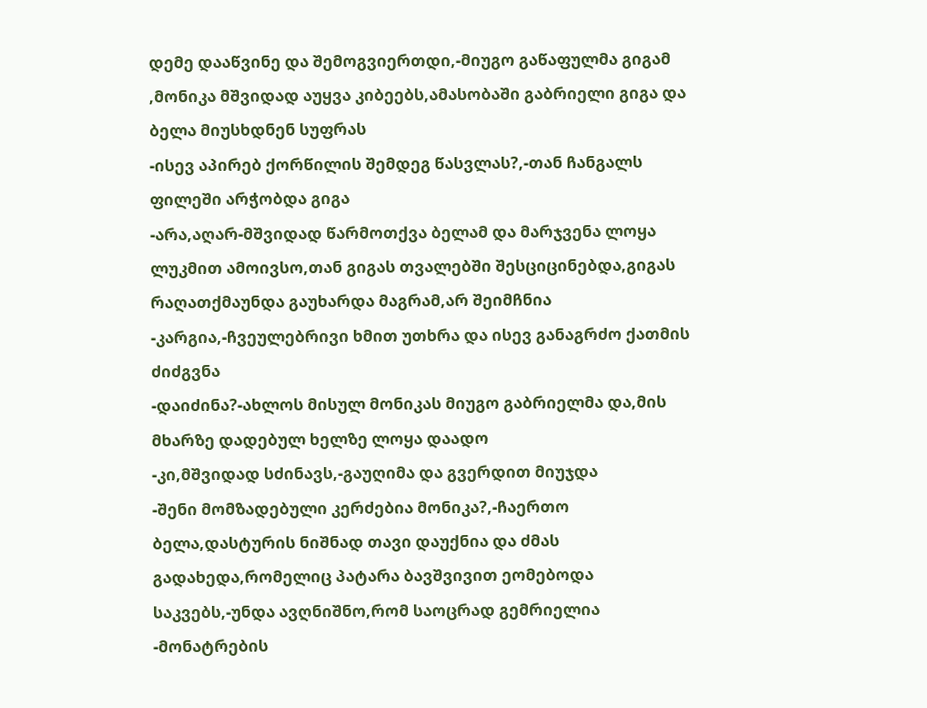დემე დააწვინე და შემოგვიერთდი,-მიუგო გაწაფულმა გიგამ ,მონიკა მშვიდად აუყვა კიბეებს,ამასობაში გაბრიელი გიგა და ბელა მიუსხდნენ სუფრას
-ისევ აპირებ ქორწილის შემდეგ წასვლას?,-თან ჩანგალს ფილეში არჭობდა გიგა
-არა,აღარ-მშვიდად წარმოთქვა ბელამ და მარჯვენა ლოყა ლუკმით ამოივსო,თან გიგას თვალებში შესციცინებდა,გიგას რაღათქმაუნდა გაუხარდა მაგრამ,არ შეიმჩნია
-კარგია,-ჩვეულებრივი ხმით უთხრა და ისევ განაგრძო ქათმის ძიძგვნა
-დაიძინა?-ახლოს მისულ მონიკას მიუგო გაბრიელმა და,მის მხარზე დადებულ ხელზე ლოყა დაადო
-კი,მშვიდად სძინავს,-გაუღიმა და გვერდით მიუჯდა
-შენი მომზადებული კერძებია მონიკა?,-ჩაერთო ბელა,დასტურის ნიშნად თავი დაუქნია და ძმას გადახედა,რომელიც პატარა ბავშვივით ეომებოდა საკვებს,-უნდა ავღნიშნო,რომ საოცრად გემრიელია
-მონატრების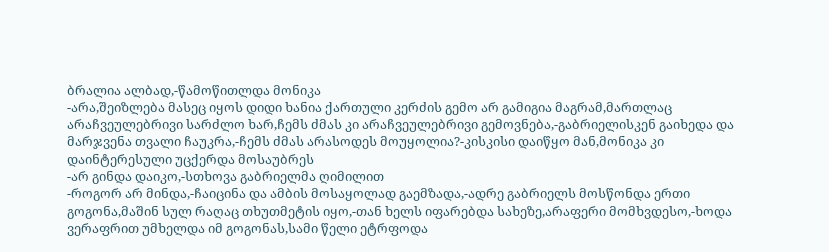ბრალია ალბად,-წამოწითლდა მონიკა
-არა,შეიზლება მასეც იყოს დიდი ხანია ქართული კერძის გემო არ გამიგია მაგრამ,მართლაც არაჩვეულებრივი სარძლო ხარ,ჩემს ძმას კი არაჩვეულებრივი გემოვნება,-გაბრიელისკენ გაიხედა და მარჯვენა თვალი ჩაუკრა,-ჩემს ძმას არასოდეს მოუყოლია?-კისკისი დაიწყო მან,მონიკა კი დაინტერესული უცქერდა მოსაუბრეს
-არ გინდა დაიკო,-სთხოვა გაბრიელმა ღიმილით
-როგორ არ მინდა,-ჩაიცინა და ამბის მოსაყოლად გაემზადა,-ადრე გაბრიელს მოსწონდა ერთი გოგონა,მაშინ სულ რაღაც თხუთმეტის იყო,-თან ხელს იფარებდა სახეზე,არაფერი მომხვდესო,-ხოდა ვერაფრით უმხელდა იმ გოგონას,სამი წელი ეტრფოდა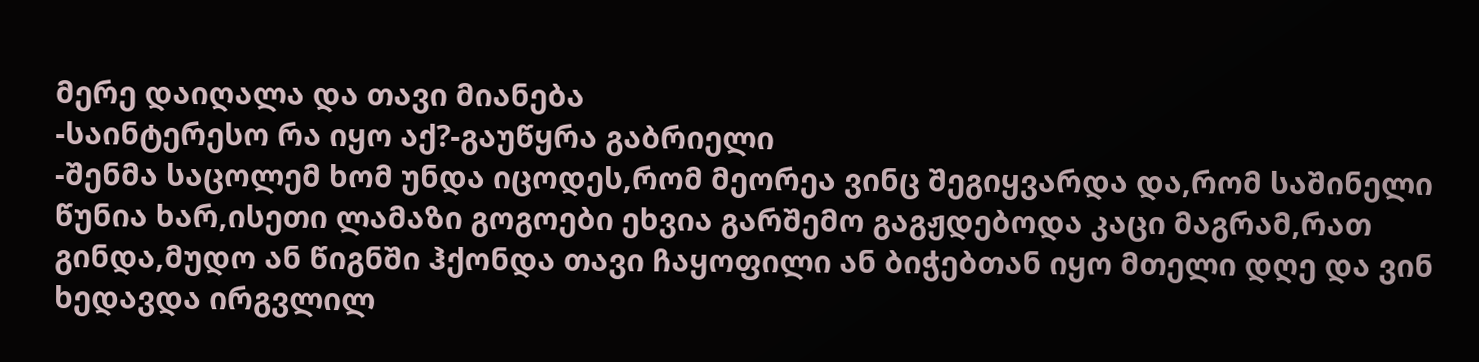მერე დაიღალა და თავი მიანება
-საინტერესო რა იყო აქ?-გაუწყრა გაბრიელი
-შენმა საცოლემ ხომ უნდა იცოდეს,რომ მეორეა ვინც შეგიყვარდა და,რომ საშინელი წუნია ხარ,ისეთი ლამაზი გოგოები ეხვია გარშემო გაგჟდებოდა კაცი მაგრამ,რათ გინდა,მუდო ან წიგნში ჰქონდა თავი ჩაყოფილი ან ბიჭებთან იყო მთელი დღე და ვინ ხედავდა ირგვლილ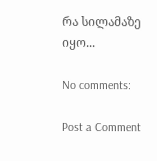რა სილამაზე იყო...

No comments:

Post a Comment